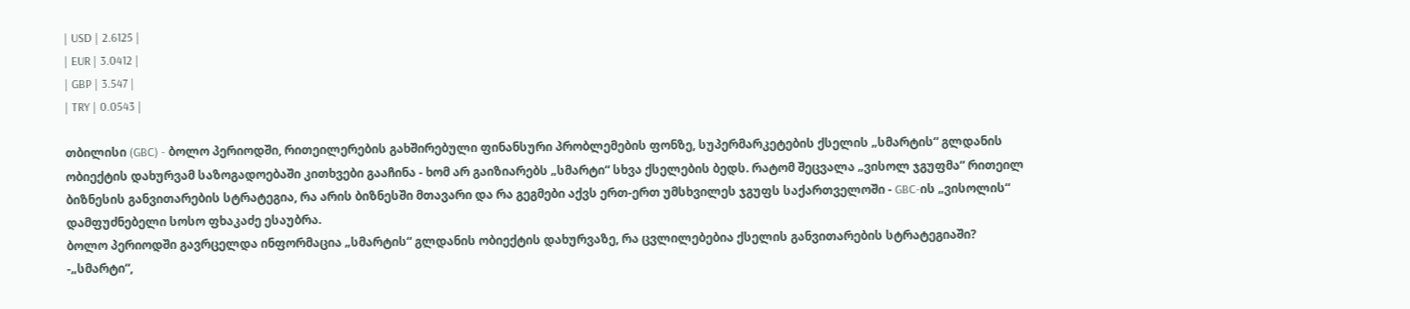| USD | 2.6125 |
| EUR | 3.0412 |
| GBP | 3.547 |
| TRY | 0.0543 |

თბილისი (GBC) - ბოლო პერიოდში, რითეილერების გახშირებული ფინანსური პრობლემების ფონზე, სუპერმარკეტების ქსელის „სმარტის“ გლდანის ობიექტის დახურვამ საზოგადოებაში კითხვები გააჩინა - ხომ არ გაიზიარებს „სმარტი“ სხვა ქსელების ბედს. რატომ შეცვალა „ვისოლ ჯგუფმა“ რითეილ ბიზნესის განვითარების სტრატეგია, რა არის ბიზნესში მთავარი და რა გეგმები აქვს ერთ-ერთ უმსხვილეს ჯგუფს საქართველოში - GBC-ის „ვისოლის“ დამფუძნებელი სოსო ფხაკაძე ესაუბრა.
ბოლო პერიოდში გავრცელდა ინფორმაცია „სმარტის“ გლდანის ობიექტის დახურვაზე, რა ცვლილებებია ქსელის განვითარების სტრატეგიაში?
-„სმარტი“,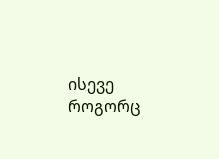ისევე როგორც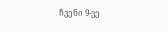ჩვენი 9-ვე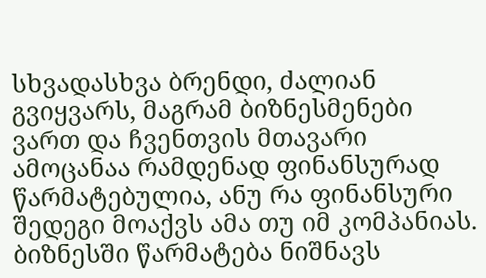სხვადასხვა ბრენდი, ძალიან გვიყვარს, მაგრამ ბიზნესმენები ვართ და ჩვენთვის მთავარი ამოცანაა რამდენად ფინანსურად წარმატებულია, ანუ რა ფინანსური შედეგი მოაქვს ამა თუ იმ კომპანიას. ბიზნესში წარმატება ნიშნავს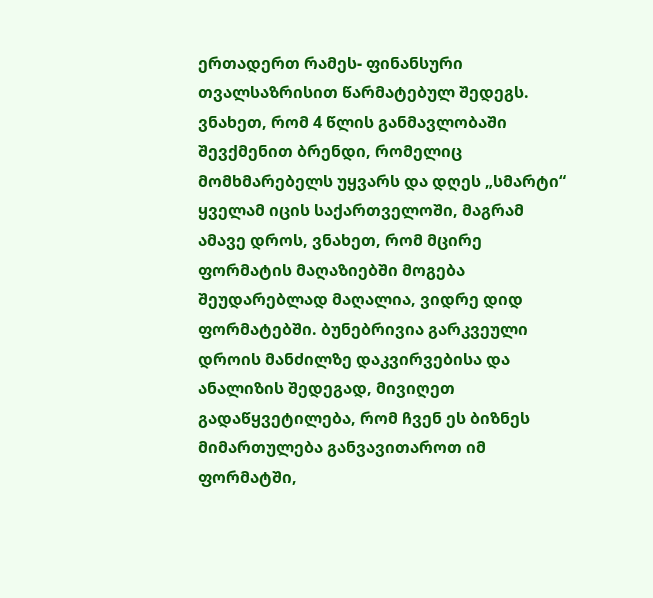ერთადერთ რამეს- ფინანსური თვალსაზრისით წარმატებულ შედეგს. ვნახეთ, რომ 4 წლის განმავლობაში შევქმენით ბრენდი, რომელიც მომხმარებელს უყვარს და დღეს „სმარტი“ ყველამ იცის საქართველოში, მაგრამ ამავე დროს, ვნახეთ, რომ მცირე ფორმატის მაღაზიებში მოგება შეუდარებლად მაღალია, ვიდრე დიდ ფორმატებში. ბუნებრივია გარკვეული დროის მანძილზე დაკვირვებისა და ანალიზის შედეგად, მივიღეთ გადაწყვეტილება, რომ ჩვენ ეს ბიზნეს მიმართულება განვავითაროთ იმ ფორმატში,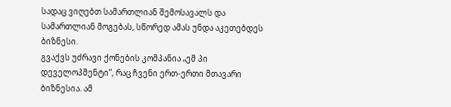სადაც ვიღებთ სამართლიან შემოსავალს და სამართლიან მოგებას, სწორედ ამას უნდა აკეთებდეს ბიზნესი.
გვაქვს უძრავი ქონების კომპანია „ემ პი დეველოპმენტი“, რაც ჩვენი ერთ-ერთი მთავარი ბიზნესია. ამ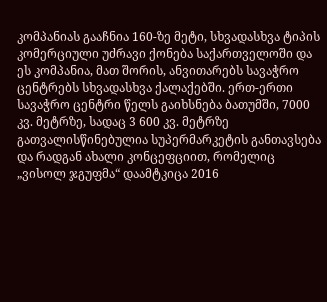კომპანიას გააჩნია 160-ზე მეტი, სხვადასხვა ტიპის კომერციული უძრავი ქონება საქართველოში და ეს კომპანია, მათ შორის, ანვითარებს სავაჭრო ცენტრებს სხვადასხვა ქალაქებში. ერთ-ერთი სავაჭრო ცენტრი წელს გაიხსნება ბათუმში, 7000 კვ. მეტრზე, სადაც 3 600 კვ. მეტრზე გათვალისწინებულია სუპერმარკეტის განთავსება და რადგან ახალი კონცეფციით, რომელიც „ვისოლ ჯგუფმა“ დაამტკიცა 2016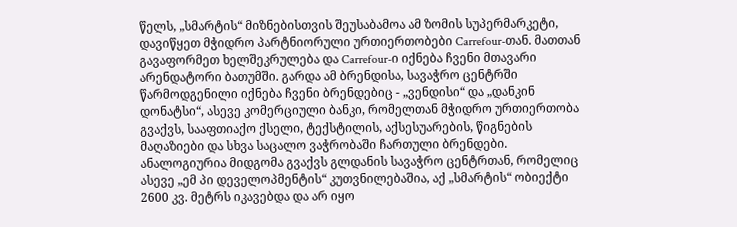წელს, „სმარტის“ მიზნებისთვის შეუსაბამოა ამ ზომის სუპერმარკეტი, დავიწყეთ მჭიდრო პარტნიორული ურთიერთობები Carrefour-თან. მათთან გავაფორმეთ ხელშეკრულება და Carrefour-ი იქნება ჩვენი მთავარი არენდატორი ბათუმში. გარდა ამ ბრენდისა, სავაჭრო ცენტრში წარმოდგენილი იქნება ჩვენი ბრენდებიც - „ვენდისი“ და „დანკინ დონატსი“, ასევე კომერციული ბანკი, რომელთან მჭიდრო ურთიერთობა გვაქვს, სააფთიაქო ქსელი, ტექსტილის, აქსესუარების, წიგნების მაღაზიები და სხვა საცალო ვაჭრობაში ჩართული ბრენდები.
ანალოგიურია მიდგომა გვაქვს გლდანის სავაჭრო ცენტრთან, რომელიც ასევე „ემ პი დეველოპმენტის“ კუთვნილებაშია, აქ „სმარტის“ ობიექტი 2600 კვ. მეტრს იკავებდა და არ იყო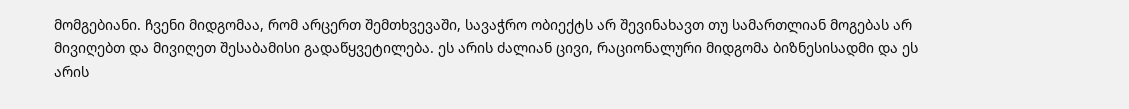მომგებიანი. ჩვენი მიდგომაა, რომ არცერთ შემთხვევაში, სავაჭრო ობიექტს არ შევინახავთ თუ სამართლიან მოგებას არ მივიღებთ და მივიღეთ შესაბამისი გადაწყვეტილება. ეს არის ძალიან ცივი, რაციონალური მიდგომა ბიზნესისადმი და ეს არის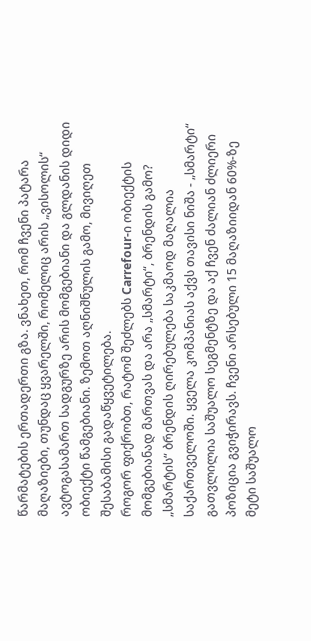წარმატების ერთადერთი გზა. ვნახეთ, რომ ჩვენი პატარა მაღაზიები, თუნდაც ყვარელში, რომელიც არის „ვისოლის“ ავტოგასამართ სადგურზე არის მომგებიანი და გლდანის დიდი ობიექტი წამგებიანი. ზემოთ აღნიშნულის გამო, მივიღეთ შესაბამისი გადაწყვეტილება.
როგორ ფიქრობთ, რატომ შეძლებს Carrefour-ი ობიექტის მომგებიანად მართვას და არა „სმარტი“, ბრენდის გამო?
„სმარტის“ ბრენდის ღირებულება საკმაოდ მაღალია საქართველოში. ყველა კომპანიას აქვს თავისი ნიშა - „სმარტი“ გათვლილია საშუალო სეგმენტზე და აქ ჩვენ ძალიან ძლიერი პოზიცია გვიჭირავს. ჩვენი არსებული 15 მაღაზიიდან 60%-ზე მეტი საშუალო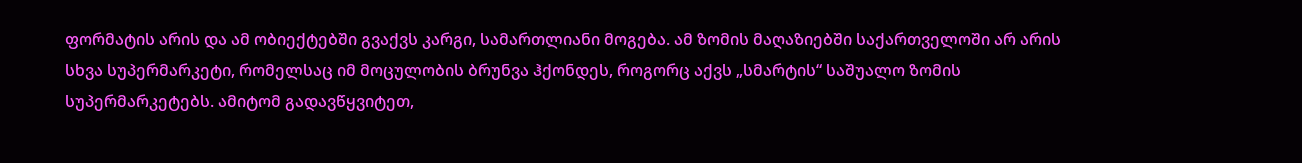ფორმატის არის და ამ ობიექტებში გვაქვს კარგი, სამართლიანი მოგება. ამ ზომის მაღაზიებში საქართველოში არ არის სხვა სუპერმარკეტი, რომელსაც იმ მოცულობის ბრუნვა ჰქონდეს, როგორც აქვს „სმარტის“ საშუალო ზომის სუპერმარკეტებს. ამიტომ გადავწყვიტეთ,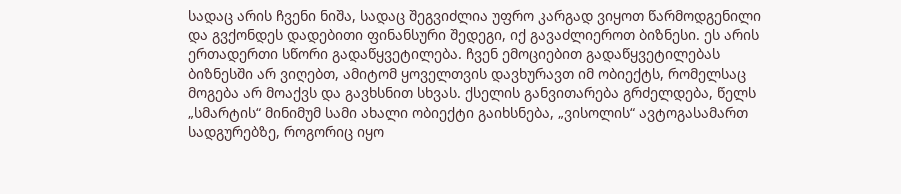სადაც არის ჩვენი ნიშა, სადაც შეგვიძლია უფრო კარგად ვიყოთ წარმოდგენილი და გვქონდეს დადებითი ფინანსური შედეგი, იქ გავაძლიეროთ ბიზნესი. ეს არის ერთადერთი სწორი გადაწყვეტილება. ჩვენ ემოციებით გადაწყვეტილებას ბიზნესში არ ვიღებთ, ამიტომ ყოველთვის დავხურავთ იმ ობიექტს, რომელსაც მოგება არ მოაქვს და გავხსნით სხვას. ქსელის განვითარება გრძელდება, წელს „სმარტის“ მინიმუმ სამი ახალი ობიექტი გაიხსნება, „ვისოლის“ ავტოგასამართ სადგურებზე, როგორიც იყო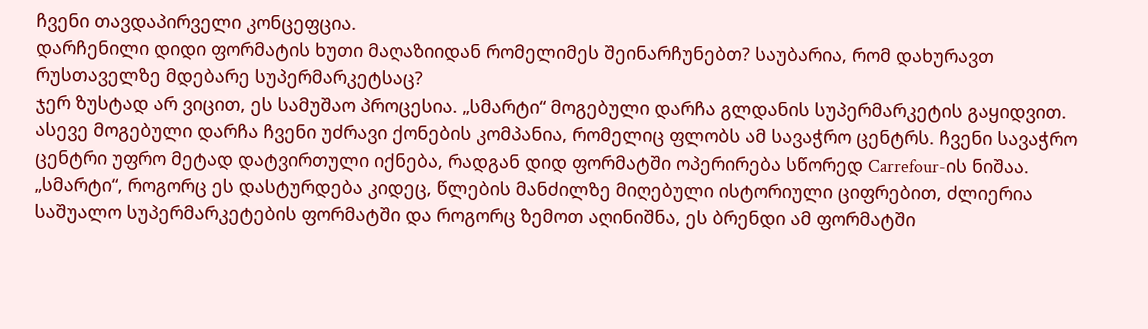ჩვენი თავდაპირველი კონცეფცია.
დარჩენილი დიდი ფორმატის ხუთი მაღაზიიდან რომელიმეს შეინარჩუნებთ? საუბარია, რომ დახურავთ რუსთაველზე მდებარე სუპერმარკეტსაც?
ჯერ ზუსტად არ ვიცით, ეს სამუშაო პროცესია. „სმარტი“ მოგებული დარჩა გლდანის სუპერმარკეტის გაყიდვით. ასევე მოგებული დარჩა ჩვენი უძრავი ქონების კომპანია, რომელიც ფლობს ამ სავაჭრო ცენტრს. ჩვენი სავაჭრო ცენტრი უფრო მეტად დატვირთული იქნება, რადგან დიდ ფორმატში ოპერირება სწორედ Carrefour-ის ნიშაა. „სმარტი“, როგორც ეს დასტურდება კიდეც, წლების მანძილზე მიღებული ისტორიული ციფრებით, ძლიერია საშუალო სუპერმარკეტების ფორმატში და როგორც ზემოთ აღინიშნა, ეს ბრენდი ამ ფორმატში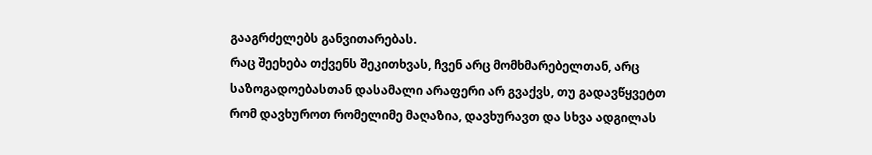გააგრძელებს განვითარებას.
რაც შეეხება თქვენს შეკითხვას, ჩვენ არც მომხმარებელთან, არც საზოგადოებასთან დასამალი არაფერი არ გვაქვს, თუ გადავწყვეტთ რომ დავხუროთ რომელიმე მაღაზია, დავხურავთ და სხვა ადგილას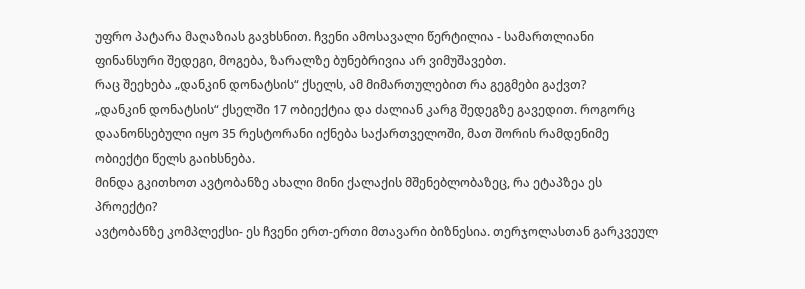უფრო პატარა მაღაზიას გავხსნით. ჩვენი ამოსავალი წერტილია - სამართლიანი ფინანსური შედეგი, მოგება, ზარალზე ბუნებრივია არ ვიმუშავებთ.
რაც შეეხება „დანკინ დონატსის“ ქსელს, ამ მიმართულებით რა გეგმები გაქვთ?
„დანკინ დონატსის“ ქსელში 17 ობიექტია და ძალიან კარგ შედეგზე გავედით. როგორც დაანონსებული იყო 35 რესტორანი იქნება საქართველოში, მათ შორის რამდენიმე ობიექტი წელს გაიხსნება.
მინდა გკითხოთ ავტობანზე ახალი მინი ქალაქის მშენებლობაზეც, რა ეტაპზეა ეს პროექტი?
ავტობანზე კომპლექსი- ეს ჩვენი ერთ-ერთი მთავარი ბიზნესია. თერჯოლასთან გარკვეულ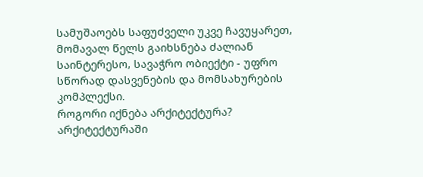სამუშაოებს საფუძველი უკვე ჩავუყარეთ, მომავალ წელს გაიხსნება ძალიან საინტერესო, სავაჭრო ობიექტი - უფრო სწორად დასვენების და მომსახურების კომპლექსი.
როგორი იქნება არქიტექტურა?
არქიტექტურაში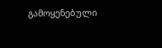გამოყენებული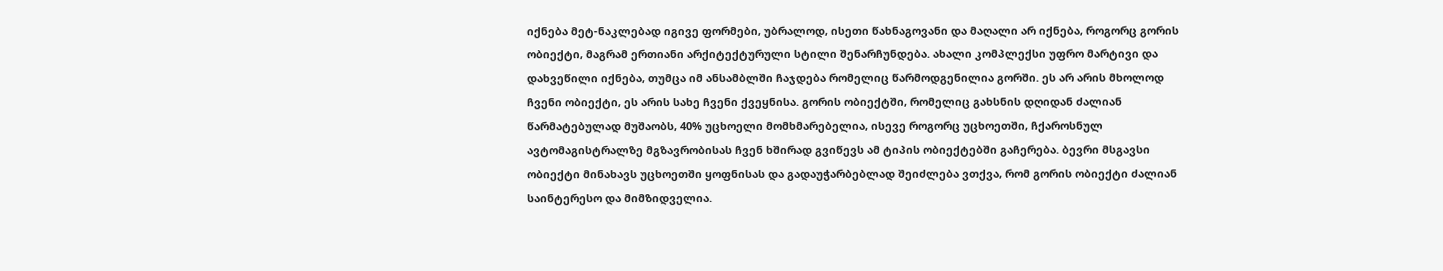იქნება მეტ-ნაკლებად იგივე ფორმები, უბრალოდ, ისეთი წახნაგოვანი და მაღალი არ იქნება, როგორც გორის ობიექტი, მაგრამ ერთიანი არქიტექტურული სტილი შენარჩუნდება. ახალი კომპლექსი უფრო მარტივი და დახვეწილი იქნება, თუმცა იმ ანსამბლში ჩაჯდება რომელიც წარმოდგენილია გორში. ეს არ არის მხოლოდ ჩვენი ობიექტი, ეს არის სახე ჩვენი ქვეყნისა. გორის ობიექტში, რომელიც გახსნის დღიდან ძალიან წარმატებულად მუშაობს, 40% უცხოელი მომხმარებელია, ისევე როგორც უცხოეთში, ჩქაროსნულ ავტომაგისტრალზე მგზავრობისას ჩვენ ხშირად გვიწევს ამ ტიპის ობიექტებში გაჩერება. ბევრი მსგავსი ობიექტი მინახავს უცხოეთში ყოფნისას და გადაუჭარბებლად შეიძლება ვთქვა, რომ გორის ობიექტი ძალიან საინტერესო და მიმზიდველია.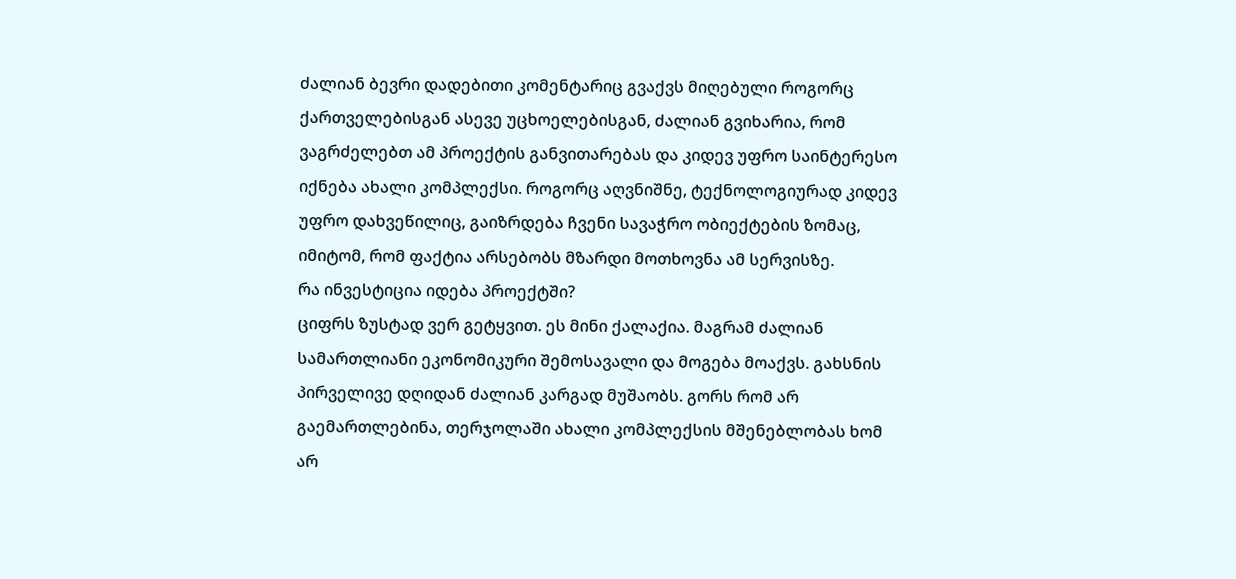ძალიან ბევრი დადებითი კომენტარიც გვაქვს მიღებული როგორც ქართველებისგან ასევე უცხოელებისგან, ძალიან გვიხარია, რომ ვაგრძელებთ ამ პროექტის განვითარებას და კიდევ უფრო საინტერესო იქნება ახალი კომპლექსი. როგორც აღვნიშნე, ტექნოლოგიურად კიდევ უფრო დახვეწილიც, გაიზრდება ჩვენი სავაჭრო ობიექტების ზომაც, იმიტომ, რომ ფაქტია არსებობს მზარდი მოთხოვნა ამ სერვისზე.
რა ინვესტიცია იდება პროექტში?
ციფრს ზუსტად ვერ გეტყვით. ეს მინი ქალაქია. მაგრამ ძალიან სამართლიანი ეკონომიკური შემოსავალი და მოგება მოაქვს. გახსნის პირველივე დღიდან ძალიან კარგად მუშაობს. გორს რომ არ გაემართლებინა, თერჯოლაში ახალი კომპლექსის მშენებლობას ხომ არ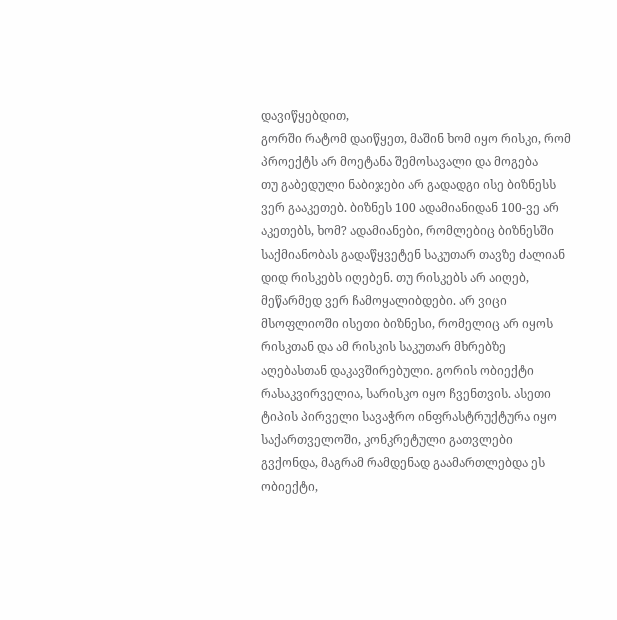დავიწყებდით,
გორში რატომ დაიწყეთ, მაშინ ხომ იყო რისკი, რომ პროექტს არ მოეტანა შემოსავალი და მოგება
თუ გაბედული ნაბიჯები არ გადადგი ისე ბიზნესს ვერ გააკეთებ. ბიზნეს 100 ადამიანიდან 100-ვე არ აკეთებს, ხომ? ადამიანები, რომლებიც ბიზნესში საქმიანობას გადაწყვეტენ საკუთარ თავზე ძალიან დიდ რისკებს იღებენ. თუ რისკებს არ აიღებ, მეწარმედ ვერ ჩამოყალიბდები. არ ვიცი მსოფლიოში ისეთი ბიზნესი, რომელიც არ იყოს რისკთან და ამ რისკის საკუთარ მხრებზე აღებასთან დაკავშირებული. გორის ობიექტი რასაკვირველია, სარისკო იყო ჩვენთვის. ასეთი ტიპის პირველი სავაჭრო ინფრასტრუქტურა იყო საქართველოში, კონკრეტული გათვლები გვქონდა, მაგრამ რამდენად გაამართლებდა ეს ობიექტი,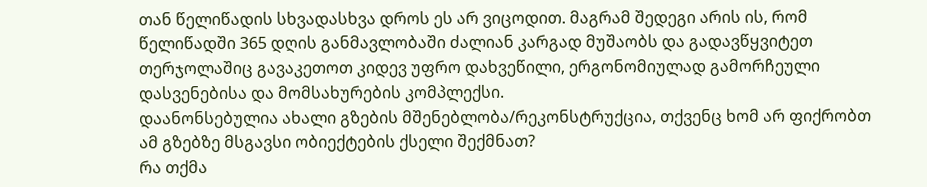თან წელიწადის სხვადასხვა დროს ეს არ ვიცოდით. მაგრამ შედეგი არის ის, რომ წელიწადში 365 დღის განმავლობაში ძალიან კარგად მუშაობს და გადავწყვიტეთ თერჯოლაშიც გავაკეთოთ კიდევ უფრო დახვეწილი, ერგონომიულად გამორჩეული დასვენებისა და მომსახურების კომპლექსი.
დაანონსებულია ახალი გზების მშენებლობა/რეკონსტრუქცია, თქვენც ხომ არ ფიქრობთ ამ გზებზე მსგავსი ობიექტების ქსელი შექმნათ?
რა თქმა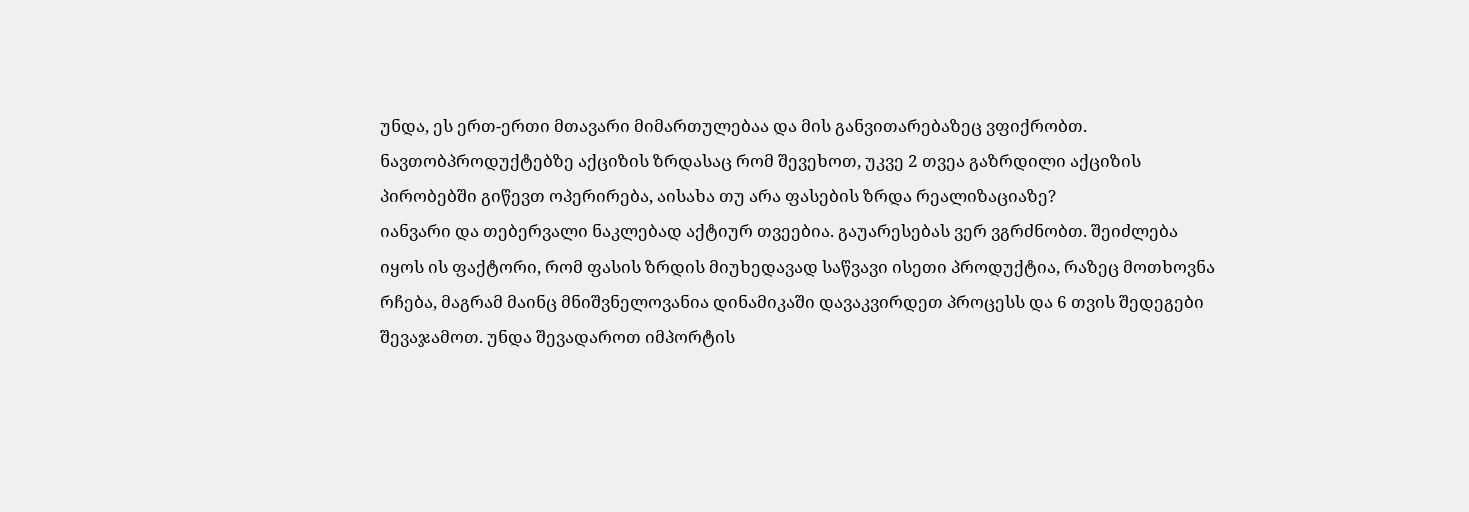უნდა, ეს ერთ-ერთი მთავარი მიმართულებაა და მის განვითარებაზეც ვფიქრობთ.
ნავთობპროდუქტებზე აქციზის ზრდასაც რომ შევეხოთ, უკვე 2 თვეა გაზრდილი აქციზის პირობებში გიწევთ ოპერირება, აისახა თუ არა ფასების ზრდა რეალიზაციაზე?
იანვარი და თებერვალი ნაკლებად აქტიურ თვეებია. გაუარესებას ვერ ვგრძნობთ. შეიძლება იყოს ის ფაქტორი, რომ ფასის ზრდის მიუხედავად საწვავი ისეთი პროდუქტია, რაზეც მოთხოვნა რჩება, მაგრამ მაინც მნიშვნელოვანია დინამიკაში დავაკვირდეთ პროცესს და 6 თვის შედეგები შევაჯამოთ. უნდა შევადაროთ იმპორტის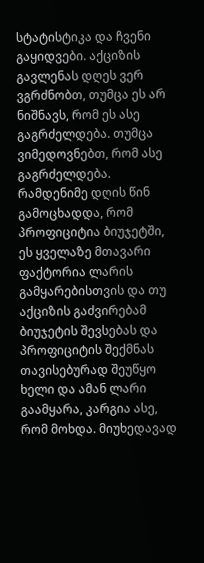სტატისტიკა და ჩვენი გაყიდვები. აქციზის გავლენას დღეს ვერ ვგრძნობთ, თუმცა ეს არ ნიშნავს, რომ ეს ასე გაგრძელდება. თუმცა ვიმედოვნებთ, რომ ასე გაგრძელდება. რამდენიმე დღის წინ გამოცხადდა, რომ პროფიციტია ბიუჯეტში, ეს ყველაზე მთავარი ფაქტორია ლარის გამყარებისთვის და თუ აქციზის გაძვირებამ ბიუჯეტის შევსებას და პროფიციტის შექმნას თავისებურად შეუწყო ხელი და ამან ლარი გაამყარა, კარგია ასე, რომ მოხდა. მიუხედავად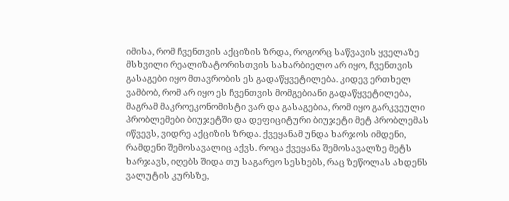იმისა, რომ ჩვენთვის აქციზის ზრდა, როგორც საწვავის ყველაზე მსხვილი რეალიზატორისთვის სახარბიელო არ იყო, ჩვენთვის გასაგები იყო მთავრობის ეს გადაწყვეტილება. კიდევ ერთხელ ვამბობ, რომ არ იყო ეს ჩვენთვის მომგებიანი გადაწყვეტილება, მაგრამ მაკროეკონომისტი ვარ და გასაგებია, რომ იყო გარკვეული პრობლემები ბიუჯეტში და დეფიციტური ბიუჯეტი მეტ პრობლემას იწვევს, ვიდრე აქციზის ზრდა. ქვეყანამ უნდა ხარჯოს იმდენი, რამდენი შემოსავალიც აქვს. როცა ქვეყანა შემოსავალზე მეტს ხარჯავს, იღებს შიდა თუ საგარეო სესხებს, რაც ზეწოლას ახდენს ვალუტის კურსზე,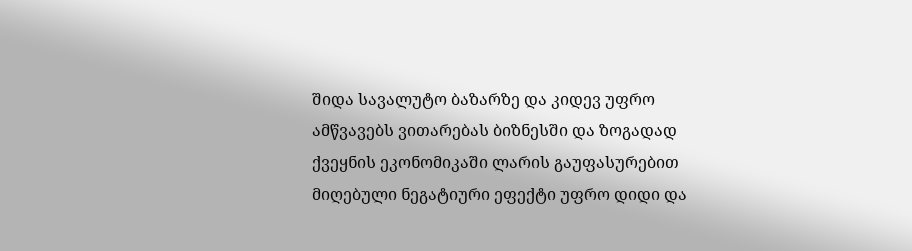შიდა სავალუტო ბაზარზე და კიდევ უფრო ამწვავებს ვითარებას ბიზნესში და ზოგადად ქვეყნის ეკონომიკაში ლარის გაუფასურებით მიღებული ნეგატიური ეფექტი უფრო დიდი და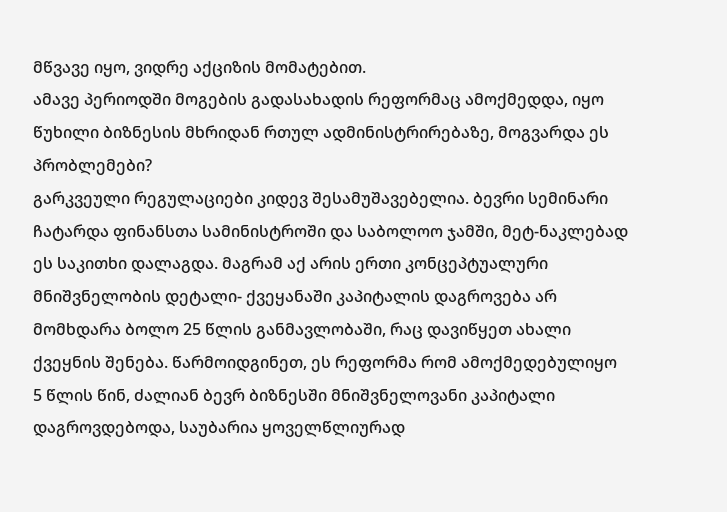მწვავე იყო, ვიდრე აქციზის მომატებით.
ამავე პერიოდში მოგების გადასახადის რეფორმაც ამოქმედდა, იყო წუხილი ბიზნესის მხრიდან რთულ ადმინისტრირებაზე, მოგვარდა ეს პრობლემები?
გარკვეული რეგულაციები კიდევ შესამუშავებელია. ბევრი სემინარი ჩატარდა ფინანსთა სამინისტროში და საბოლოო ჯამში, მეტ-ნაკლებად ეს საკითხი დალაგდა. მაგრამ აქ არის ერთი კონცეპტუალური მნიშვნელობის დეტალი- ქვეყანაში კაპიტალის დაგროვება არ მომხდარა ბოლო 25 წლის განმავლობაში, რაც დავიწყეთ ახალი ქვეყნის შენება. წარმოიდგინეთ, ეს რეფორმა რომ ამოქმედებულიყო 5 წლის წინ, ძალიან ბევრ ბიზნესში მნიშვნელოვანი კაპიტალი დაგროვდებოდა, საუბარია ყოველწლიურად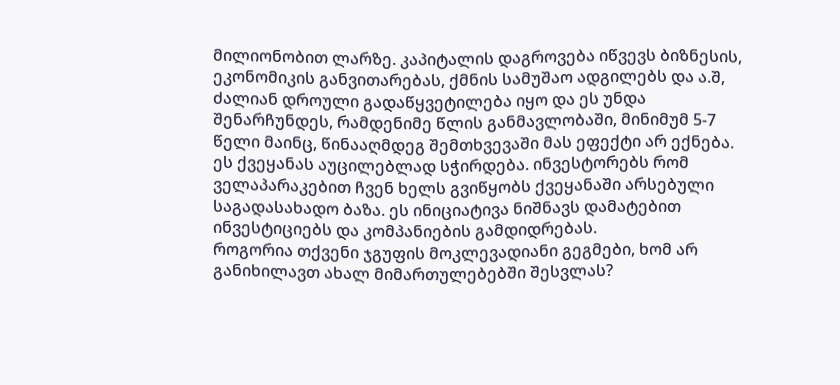მილიონობით ლარზე. კაპიტალის დაგროვება იწვევს ბიზნესის, ეკონომიკის განვითარებას, ქმნის სამუშაო ადგილებს და ა.შ, ძალიან დროული გადაწყვეტილება იყო და ეს უნდა შენარჩუნდეს, რამდენიმე წლის განმავლობაში, მინიმუმ 5-7 წელი მაინც, წინააღმდეგ შემთხვევაში მას ეფექტი არ ექნება. ეს ქვეყანას აუცილებლად სჭირდება. ინვესტორებს რომ ველაპარაკებით ჩვენ ხელს გვიწყობს ქვეყანაში არსებული საგადასახადო ბაზა. ეს ინიციატივა ნიშნავს დამატებით ინვესტიციებს და კომპანიების გამდიდრებას.
როგორია თქვენი ჯგუფის მოკლევადიანი გეგმები, ხომ არ განიხილავთ ახალ მიმართულებებში შესვლას?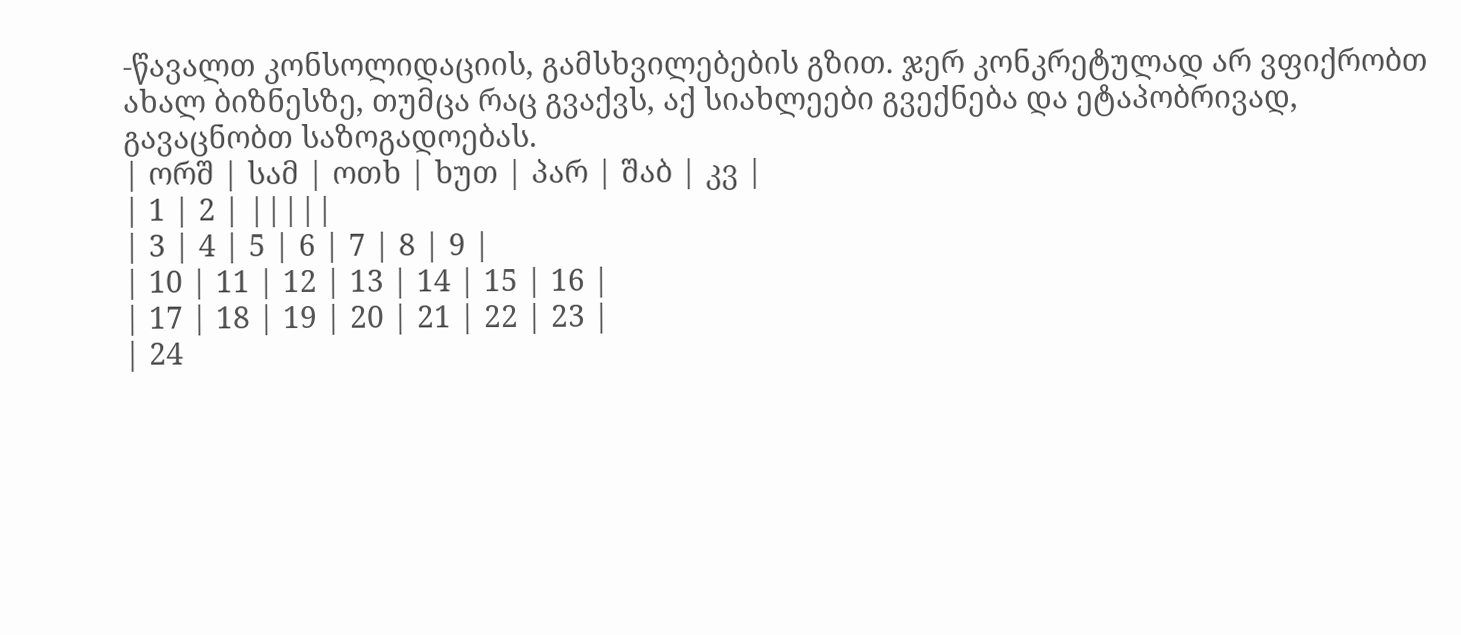-წავალთ კონსოლიდაციის, გამსხვილებების გზით. ჯერ კონკრეტულად არ ვფიქრობთ ახალ ბიზნესზე, თუმცა რაც გვაქვს, აქ სიახლეები გვექნება და ეტაპობრივად, გავაცნობთ საზოგადოებას.
| ორშ | სამ | ოთხ | ხუთ | პარ | შაბ | კვ |
| 1 | 2 | |||||
| 3 | 4 | 5 | 6 | 7 | 8 | 9 |
| 10 | 11 | 12 | 13 | 14 | 15 | 16 |
| 17 | 18 | 19 | 20 | 21 | 22 | 23 |
| 24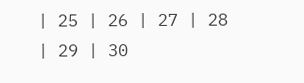| 25 | 26 | 27 | 28 | 29 | 30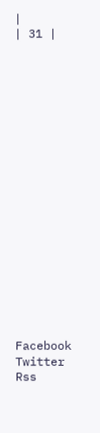|
| 31 |



















Facebook
Twitter
Rss